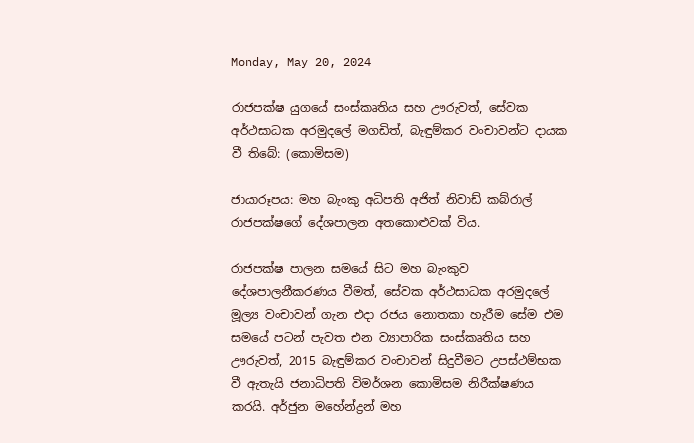Monday, May 20, 2024

රාජපක්ෂ යුගයේ සංස්කෘතිය සහ ඌරුවත්, සේවක අර්ථසාධක අරමුදලේ මගඩිත්, බැඳුම්කර වංචාවන්ට දායක වී තිබේ: (කොමිසම)

ජායාරූපය: මහ බැංකු අධිපති අජිත් නිවාඩ් කබ්රාල් රාජපක්ෂගේ දේශපාලන අතකොළුවක් විය.

රාජපක්ෂ පාලන සමයේ සිට මහ බැංකුව දේශපාලනීකරණය වීමත්, සේවක අර්ථසාධක අරමුදලේ මූල්‍ය වංචාවන් ගැන එදා රජය නොතකා හැරීම සේම එම සමයේ පටන් පැවත එන ව්‍යාපාරික සංස්කෘතිය සහ ඌරුවත්, 2015 බැඳුම්කර වංචාවන් සිදුවීමට උපස්ථම්භක වී ඇතැයි ජනාධිපති විමර්ශන කොමිසම නිරීක්ෂණය කරයි. අර්ජුන මහේන්ද්‍රන් මහ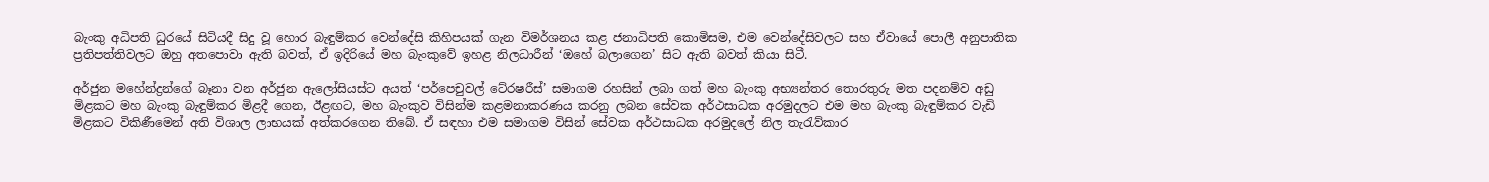බැංකු අධිපති ධුරයේ සිටියදී සිදු වූ හොර බැඳුම්කර වෙන්දේසි කිහිපයක් ගැන විමර්ශනය කළ ජනාධිපති කොමිසම, එම වෙන්දේසිවලට සහ ඒවායේ පොලී අනුපාතික ප්‍රතිපත්තිවලට ඔහු අතපොවා ඇති බවත්, ඒ ඉදිරියේ මහ බැංකුවේ ඉහළ නිලධාරීන් ‘ඔහේ බලාගෙන’ සිට ඇති බවත් කියා සිටී.

අර්ජුන මහේන්ද්‍රන්ගේ බෑනා වන අර්ජුන ඇලෝසියස්ට අයත් ‘පර්පෙචුවල් ටේ‍රෂරීස්’ සමාගම රහසින් ලබා ගත් මහ බැංකු අභ්‍යන්තර තොරතුරු මත පදනම්ව අඩු මිළකට මහ බැංකු බැඳුම්කර මිළදී ගෙන, ඊළඟට, මහ බැංකුව විසින්ම කළමනාකරණය කරනු ලබන සේවක අර්ථසාධක අරමුදලට එම මහ බැංකු බැඳුම්කර වැඩි මිළකට විකිණීමෙන් අති විශාල ලාභයක් අත්කරගෙන තිබේ. ඒ සඳහා එම සමාගම විසින් සේවක අර්ථසාධක අරමුදලේ නිල තැරැව්කාර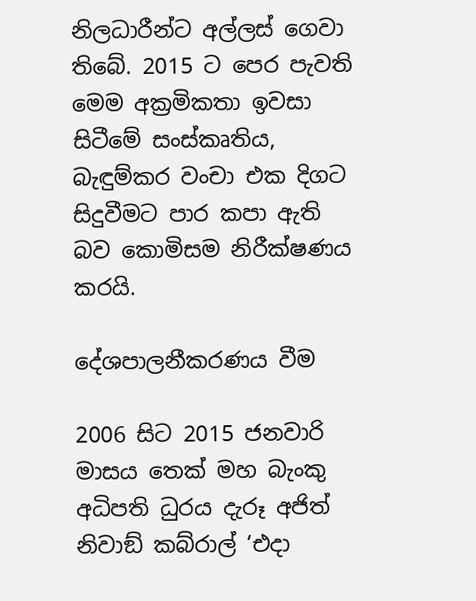නිලධාරීන්ට අල්ලස් ගෙවා තිබේ. 2015 ට පෙර පැවති මෙම අක්‍රමිකතා ඉවසා සිටීමේ සංස්කෘතිය, බැඳුම්කර වංචා එක දිගට සිදුවීමට පාර කපා ඇති බව කොමිසම නිරීක්ෂණය කරයි.

දේශපාලනීකරණය වීම

2006 සිට 2015 ජනවාරි මාසය තෙක් මහ බැංකු අධිපති ධුරය දැරූ අජිත් නිවාඞ් කබ්රාල් ‘එදා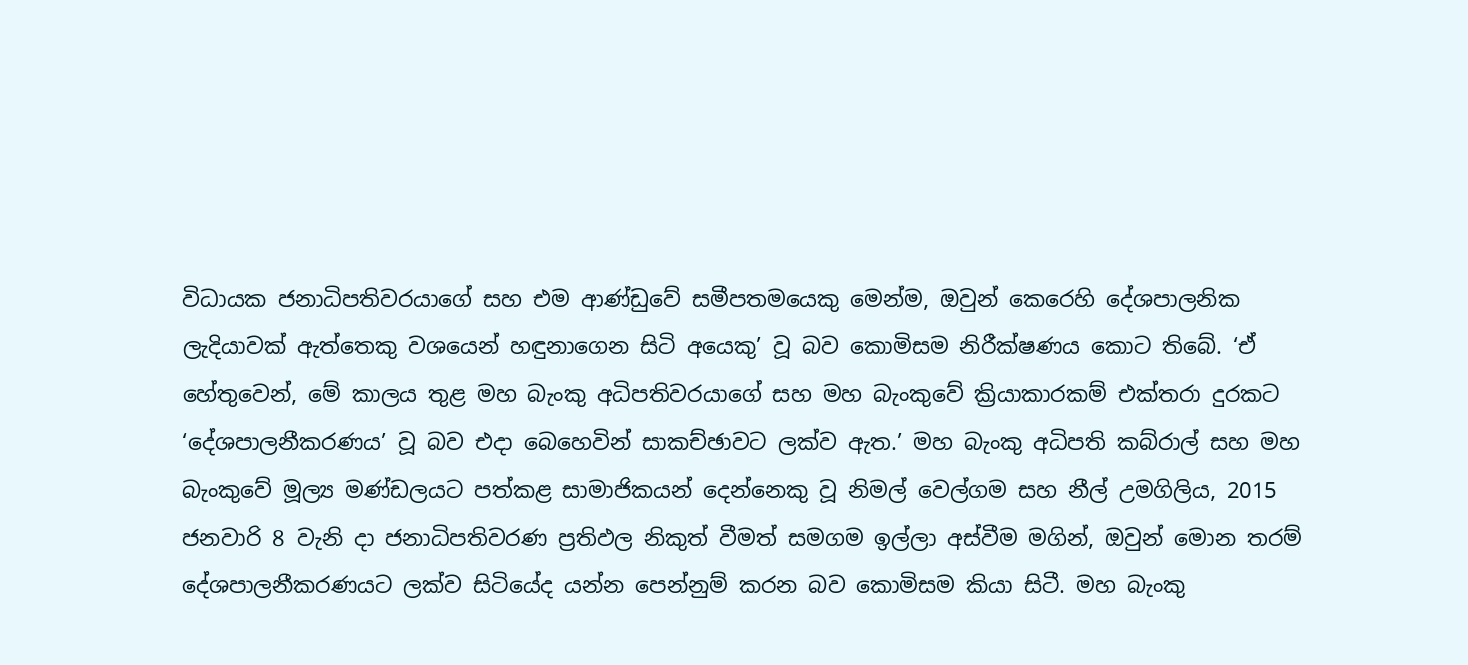විධායක ජනාධිපතිවරයාගේ සහ එම ආණ්ඩුවේ සමීපතමයෙකු මෙන්ම, ඔවුන් කෙරෙහි දේශපාලනික ලැදියාවක් ඇත්තෙකු වශයෙන් හඳුනාගෙන සිටි අයෙකු’ වූ බව කොමිසම නිරීක්ෂණය කොට තිබේ. ‘ඒ හේතුවෙන්, මේ කාලය තුළ මහ බැංකු අධිපතිවරයාගේ සහ මහ බැංකුවේ ක්‍රියාකාරකම් එක්තරා දුරකට ‘දේශපාලනීකරණය’ වූ බව එදා බෙහෙවින් සාකච්ඡාවට ලක්ව ඇත.’ මහ බැංකු අධිපති කබ්රාල් සහ මහ බැංකුවේ මූල්‍ය මණ්ඩලයට පත්කළ සාමාජිකයන් දෙන්නෙකු වූ නිමල් වෙල්ගම සහ නීල් උමගිලිය, 2015 ජනවාරි 8 වැනි දා ජනාධිපතිවරණ ප්‍රතිඵල නිකුත් වීමත් සමගම ඉල්ලා අස්වීම මගින්, ඔවුන් මොන තරම් දේශපාලනීකරණයට ලක්ව සිටියේද යන්න පෙන්නුම් කරන බව කොමිසම කියා සිටී. මහ බැංකු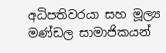අධිපතිවරයා සහ මූල්‍ය මණ්ඩල සාමාජිකයන්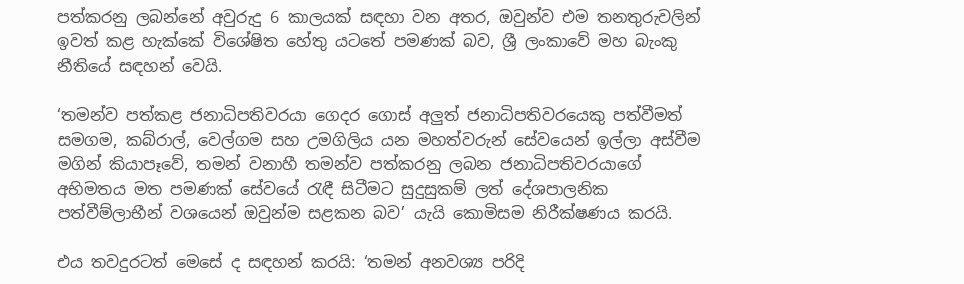පත්කරනු ලබන්නේ අවුරුදු 6 කාලයක් සඳහා වන අතර, ඔවුන්ව එම තනතුරුවලින් ඉවත් කළ හැක්කේ විශේෂිත හේතු යටතේ පමණක් බව, ශ්‍රී ලංකාවේ මහ බැංකු නීතියේ සඳහන් වෙයි.

‘තමන්ව පත්කළ ජනාධිපතිවරයා ගෙදර ගොස් අලුත් ජනාධිපතිවරයෙකු පත්වීමත් සමගම, කබ්රාල්, වෙල්ගම සහ උමගිලිය යන මහත්වරුන් සේවයෙන් ඉල්ලා අස්වීම මගින් කියාපෑවේ, තමන් වනාහී තමන්ව පත්කරනු ලබන ජනාධිපතිවරයාගේ අභිමතය මත පමණක් සේවයේ රැඳී සිටීමට සුදුසුකම් ලත් දේශපාලනික පත්වීම්ලාභීන් වශයෙන් ඔවුන්ම සළකන බව’ යැයි කොමිසම නිරීක්ෂණය කරයි.

එය තවදුරටත් මෙසේ ද සඳහන් කරයි: ‘තමන් අනවශ්‍ය පරිදි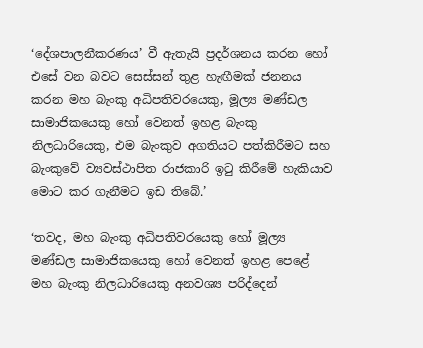‘දේශපාලනීකරණය’ වී ඇතැයි ප්‍රදර්ශනය කරන හෝ එසේ වන බවට සෙස්සන් තුළ හැඟීමක් ජනනය කරන මහ බැංකු අධිපතිවරයෙකු, මූල්‍ය මණ්ඩල සාමාජිකයෙකු හෝ වෙනත් ඉහළ බැංකු නිලධාරියෙකු, එම බැංකුව අගතියට පත්කිරීමට සහ බැංකුවේ ව්‍යවස්ථාපිත රාජකාරි ඉටු කිරීමේ හැකියාව මොට කර ගැනීමට ඉඩ තිබේ.’

‘තවද, මහ බැංකු අධිපතිවරයෙකු හෝ මූල්‍ය මණ්ඩල සාමාජිකයෙකු හෝ වෙනත් ඉහළ පෙළේ මහ බැංකු නිලධාරියෙකු අනවශ්‍ය පරිද්දෙන්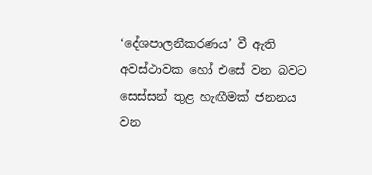‘දේශපාලනීකරණය’ වී ඇති අවස්ථාවක හෝ එසේ වන බවට සෙස්සන් තුළ හැඟීමක් ජනනය වන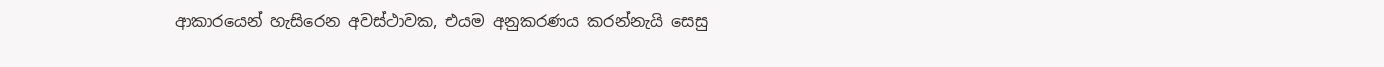ආකාරයෙන් හැසිරෙන අවස්ථාවක, එයම අනුකරණය කරන්නැයි සෙසු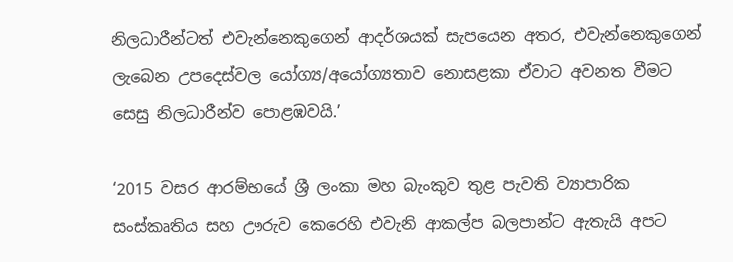නිලධාරීන්ටත් එවැන්නෙකුගෙන් ආදර්ශයක් සැපයෙන අතර, එවැන්නෙකුගෙන් ලැබෙන උපදෙස්වල යෝග්‍ය/අයෝග්‍යතාව නොසළකා ඒවාට අවනත වීමට සෙසු නිලධාරීන්ව පොළඹවයි.’

‘2015 වසර ආරම්භයේ ශ්‍රී ලංකා මහ බැංකුව තුළ පැවති ව්‍යාපාරික සංස්කෘතිය සහ ඌරුව කෙරෙහි එවැනි ආකල්ප බලපාන්ට ඇතැයි අපට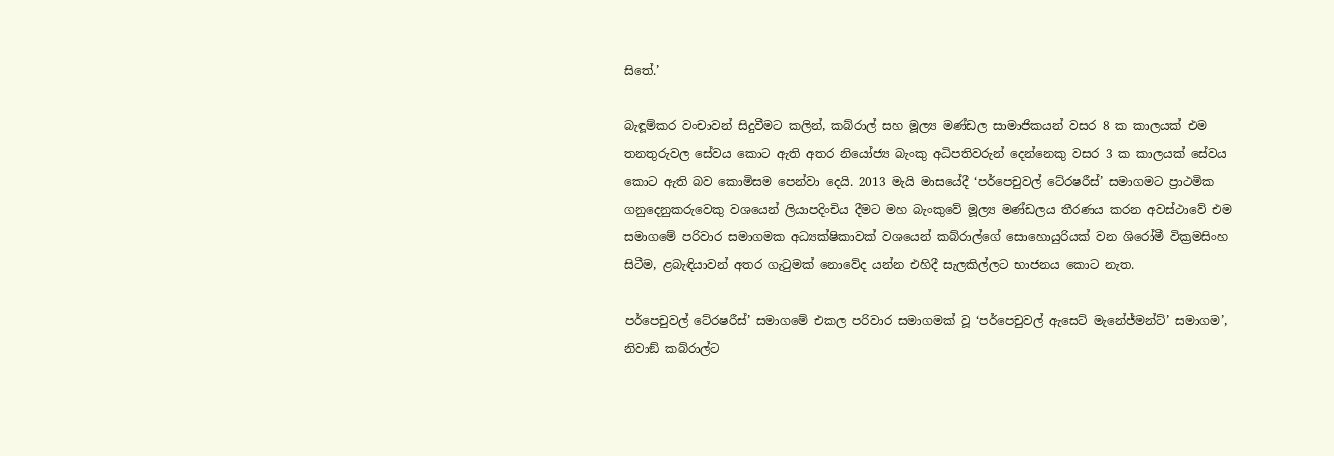සිතේ.’

බැඳූම්කර වංචාවන් සිදුවීමට කලින්, කබ්රාල් සහ මූල්‍ය මණ්ඩල සාමාජිකයන් වසර 8 ක කාලයක් එම තනතුරුවල සේවය කොට ඇති අතර නියෝජ්‍ය බැංකු අධිපතිවරුන් දෙන්නෙකු වසර 3 ක කාලයක් සේවය කොට ඇති බව කොමිසම පෙන්වා දෙයි. 2013 මැයි මාසයේදී ‘පර්පෙචුවල් ටේ‍රෂරීස්’ සමාගමට ප්‍රාථමික ගනුදෙනුකරුවෙකු වශයෙන් ලියාපදිංචිය දීමට මහ බැංකුවේ මූල්‍ය මණ්ඩලය තීරණය කරන අවස්ථාවේ එම සමාගමේ පරිවාර සමාගමක අධ්‍යක්ෂිකාවක් වශයෙන් කබ්රාල්ගේ සොහොයුරියක් වන ශිරෝමී වික්‍රමසිංහ සිටීම, ළබැඳියාවන් අතර ගැටුමක් නොවේද යන්න එහිදී සැලකිල්ලට භාජනය කොට නැත.

පර්පෙචුවල් ටේ‍රෂරීස්’ සමාගමේ එකල පරිවාර සමාගමක් වූ ‘පර්පෙචුවල් ඇසෙට් මැනේජ්මන්ට්’ සමාගම’, නිවාඞ් කබ්රාල්ට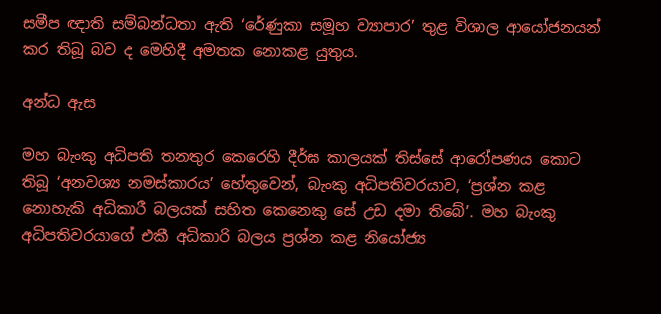සමීප ඥාති සම්බන්ධතා ඇති ‘රේණුකා සමූහ ව්‍යාපාර’ තුළ විශාල ආයෝජනයන් කර තිබූ බව ද මෙහිදී අමතක නොකළ යුතුය.

අන්ධ ඇස

මහ බැංකු අධිපති තනතුර කෙරෙහි දීර්ඝ කාලයක් තිස්සේ ආරෝපණය කොට තිබූ ‘අනවශ්‍ය නමස්කාරය’ හේතුවෙන්, බැංකු අධිපතිවරයාව, ‘ප්‍රශ්න කළ නොහැකි අධිකාරී බලයක් සහිත කෙනෙකු සේ උඩ දමා තිබේ’. මහ බැංකු අධිපතිවරයාගේ එකී අධිකාරි බලය ප්‍රශ්න කළ නියෝජ්‍ය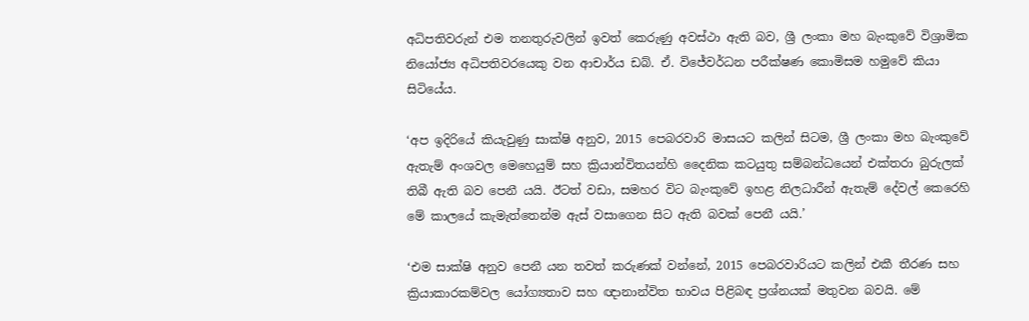අධිපතිවරුන් එම තනතුරුවලින් ඉවත් කෙරුණු අවස්ථා ඇති බව, ශ්‍රී ලංකා මහ බැංකුවේ විශ්‍රාමික නියෝජ්‍ය අධිපතිවරයෙකු වන ආචාර්ය ඩබ්. ඒ. විජේවර්ධන පරීක්ෂණ කොමිසම හමුවේ කියා සිටියේය.

‘අප ඉදිරියේ කියැවුණු සාක්ෂි අනුව, 2015 පෙබරවාරි මාසයට කලින් සිටම, ශ්‍රී ලංකා මහ බැංකුවේ ඇතැම් අංශවල මෙහෙයුම් සහ ක්‍රියාන්විතයන්හි දෛනික කටයුතු සම්බන්ධයෙන් එක්තරා බුරුලක් තිබී ඇති බව පෙනී යයි. ඊටත් වඩා, සමහර විට බැංකුවේ ඉහළ නිලධාරීන් ඇතැම් දේවල් කෙරෙහි මේ කාලයේ කැමැත්තෙන්ම ඇස් වසාගෙන සිට ඇති බවක් පෙනී යයි.’

‘එම සාක්ෂි අනුව පෙනී යන තවත් කරුණක් වන්නේ, 2015 පෙබරවාරියට කලින් එකී තීරණ සහ ක්‍රියාකාරකම්වල යෝග්‍යතාව සහ ඥානාන්විත භාවය පිළිබඳ ප්‍රශ්නයක් මතුවන බවයි. මේ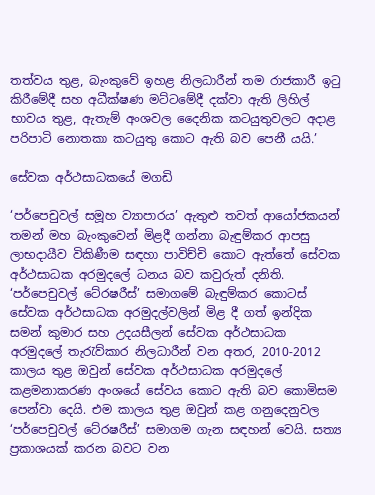තත්වය තුළ, බැංකුවේ ඉහළ නිලධාරීන් තම රාජකාරී ඉටු කිරීමේදී සහ අධීක්ෂණ මට්ටමේදී දක්වා ඇති ලිහිල් භාවය තුළ, ඇතැම් අංශවල දෛනික කටයුතුවලට අදාළ පරිපාටි නොතකා කටයුතු කොට ඇති බව පෙනී යයි.’

සේවක අර්ථසාධකයේ මගඩි

‘පර්පෙචුවල් සමූහ ව්‍යාපාරය’ ඇතුළු තවත් ආයෝජකයන් තමන් මහ බැංකුවෙන් මිළදී ගන්නා බැඳුම්කර ආපසු ලාභදායීව විකිණීම සඳහා පාවිච්චි කොට ඇත්තේ සේවක අර්ථසාධක අරමුදලේ ධනය බව කවුරුත් දනිති. ‘පර්පෙචුවල් ටේ‍රෂරීස්’ සමාගමේ බැඳුම්කර කොටස් සේවක අර්ථසාධක අරමුදල්වලින් මිළ දී ගත් ඉන්දික සමන් කුමාර සහ උදයසීලන් සේවක අර්ථසාධක අරමුදලේ තැරැව්කාර නිලධාරීන් වන අතර, 2010-2012 කාලය තුළ ඔවුන් සේවක අර්ථසාධක අරමුදලේ කළමනාකරණ අංශයේ සේවය කොට ඇති බව කොමිසම පෙන්වා දෙයි. එම කාලය තුළ ඔවුන් කළ ගනුදෙනුවල ‘පර්පෙචුවල් ටේ‍රෂරීස්’ සමාගම ගැන සඳහන් වෙයි. සත්‍ය ප්‍රකාශයක් කරන බවට වන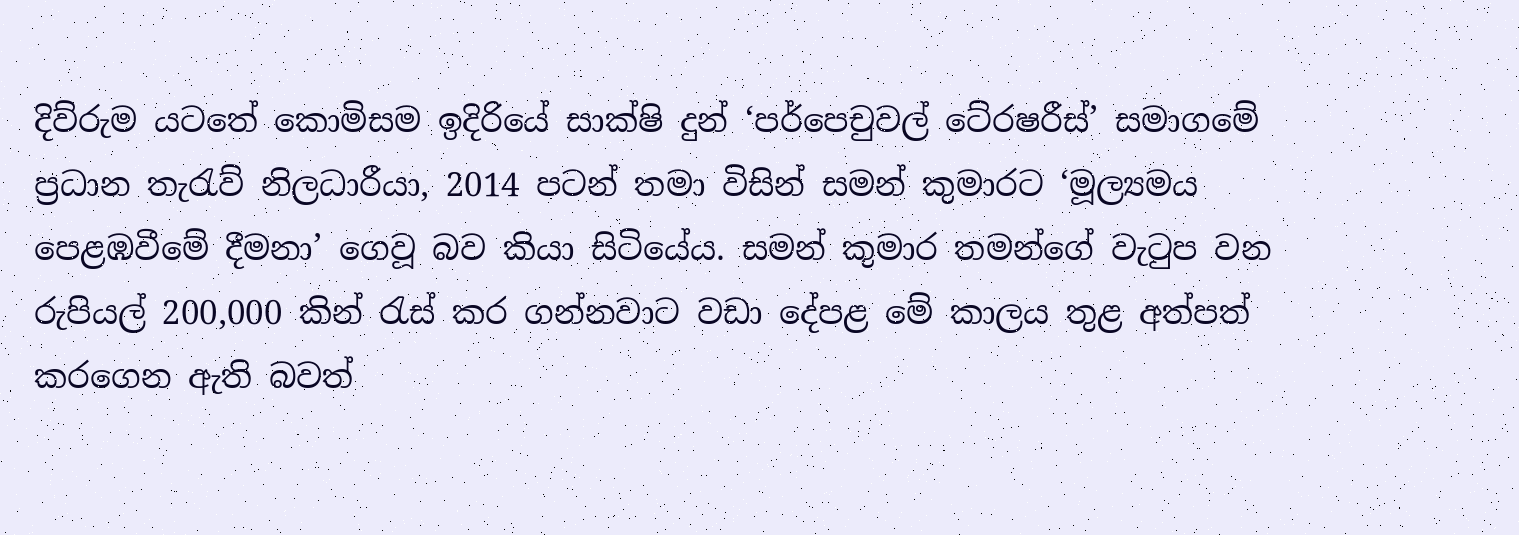දිව්රුම යටතේ කොමිසම ඉදිරියේ සාක්ෂි දුන් ‘පර්පෙචුවල් ටේ‍රෂරීස්’ සමාගමේ ප්‍රධාන තැරැව් නිලධාරීයා, 2014 පටන් තමා විසින් සමන් කුමාරට ‘මූල්‍යමය පෙළඹවීමේ දීමනා’ ගෙවූ බව කියා සිටියේය. සමන් කුමාර තමන්ගේ වැටුප වන රුපියල් 200,000 කින් රැස් කර ගන්නවාට වඩා දේපළ මේ කාලය තුළ අත්පත් කරගෙන ඇති බවත්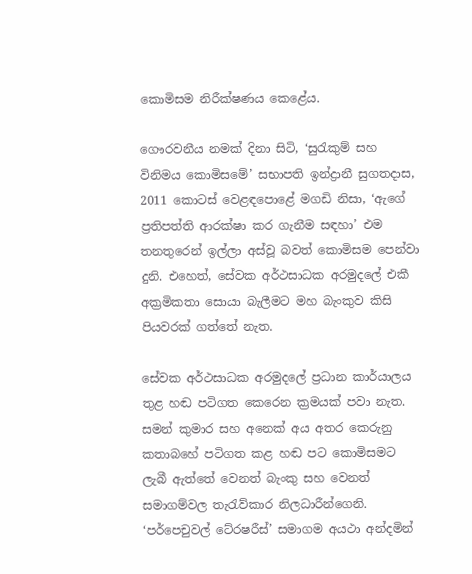කොමිසම නිරීක්ෂණය කෙළේය.

ගෞරවනීය නමක් දිනා සිටි, ‘සුරැකුම් සහ විනිමය කොමිසමේ’ සභාපති ඉන්ද්‍රානී සුගතදාස, 2011 කොටස් වෙළඳපොළේ මගඩි නිසා, ‘ඇගේ ප්‍රතිපත්ති ආරක්ෂා කර ගැනීම සඳහා’ එම තනතුරෙන් ඉල්ලා අස්වූ බවත් කොමිසම පෙන්වා දුනි. එහෙත්, සේවක අර්ථසාධක අරමුදලේ එකී අක්‍රමිකතා සොයා බැලීමට මහ බැංකුව කිසි පියවරක් ගත්තේ නැත.

සේවක අර්ථසාධක අරමුදලේ ප්‍රධාන කාර්යාලය තුළ හඬ පටිගත කෙරෙන ක්‍රමයක් පවා නැත. සමන් කුමාර සහ අනෙක් අය අතර කෙරුනු කතාබහේ පටිගත කළ හඬ පට කොමිසමට ලැබී ඇත්තේ වෙනත් බැංකු සහ වෙනත් සමාගම්වල තැරැව්කාර නිලධාරීන්ගෙනි. ‘පර්පෙචුවල් ටේ‍රෂරීස්’ සමාගම අයථා අන්දමින්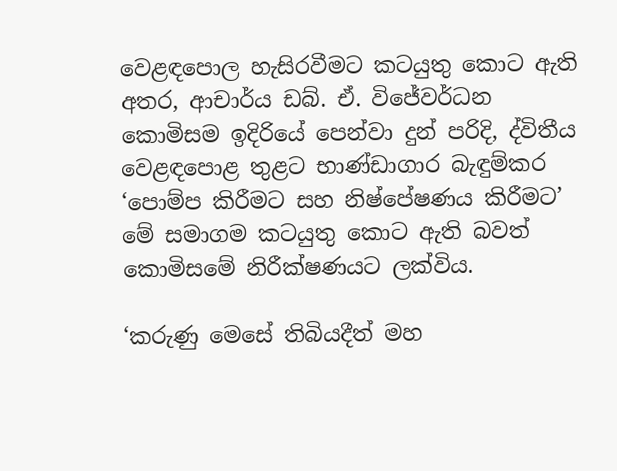වෙළඳපොල හැසිරවීමට කටයුතු කොට ඇති අතර, ආචාර්ය ඩබ්. ඒ. විජේවර්ධන කොමිසම ඉදිරියේ පෙන්වා දුන් පරිදි, ද්විතීය වෙළඳපොළ තුළට භාණ්ඩාගාර බැඳුම්කර ‘පොම්ප කිරීමට සහ නිෂ්පේෂණය කිරීමට’ මේ සමාගම කටයුතු කොට ඇති බවත් කොමිසමේ නිරීක්ෂණයට ලක්විය.

‘කරුණු මෙසේ තිබියදීත් මහ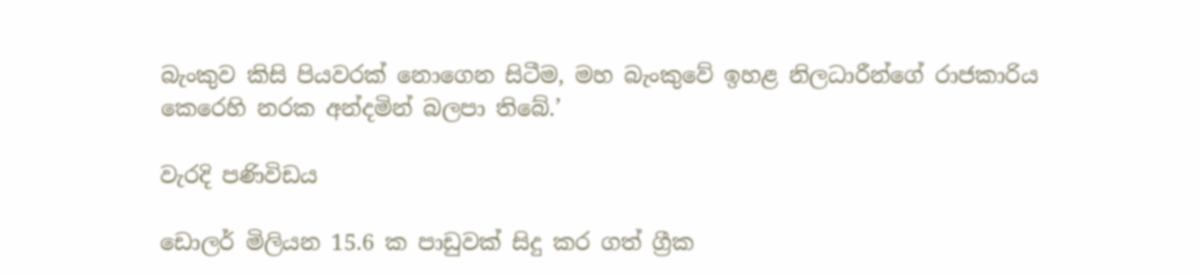බැංකුව කිසි පියවරක් නොගෙන සිටීම, මහ බැංකුවේ ඉහළ නිලධාරීන්ගේ රාජකාරිය කෙරෙහි නරක අන්දමින් බලපා තිබේ.’

වැරදි පණිවිඩය

ඩොලර් මිලියන 15.6 ක පාඩුවක් සිදු කර ගත් ග්‍රීක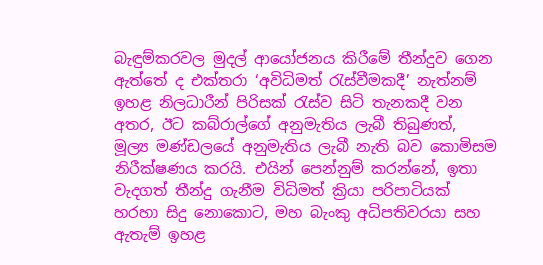බැඳුම්කරවල මුදල් ආයෝජනය කිරීමේ තීන්දුව ගෙන ඇත්තේ ද එක්තරා ‘අවිධිමත් රැස්වීමකදී’ නැත්නම් ඉහළ නිලධාරීන් පිරිසක් රැස්ව සිටි තැනකදී වන අතර, ඊට කබ්රාල්ගේ අනුමැතිය ලැබී තිබුණත්, මූල්‍ය මණ්ඩලයේ අනුමැතිය ලැබී නැති බව කොමිසම නිරීක්ෂණය කරයි. එයින් පෙන්නුම් කරන්නේ, ඉතා වැදගත් තීන්දු ගැනීම විධිමත් ක්‍රියා පරිපාටියක් හරහා සිදු නොකොට, මහ බැංකු අධිපතිවරයා සහ ඇතැම් ඉහළ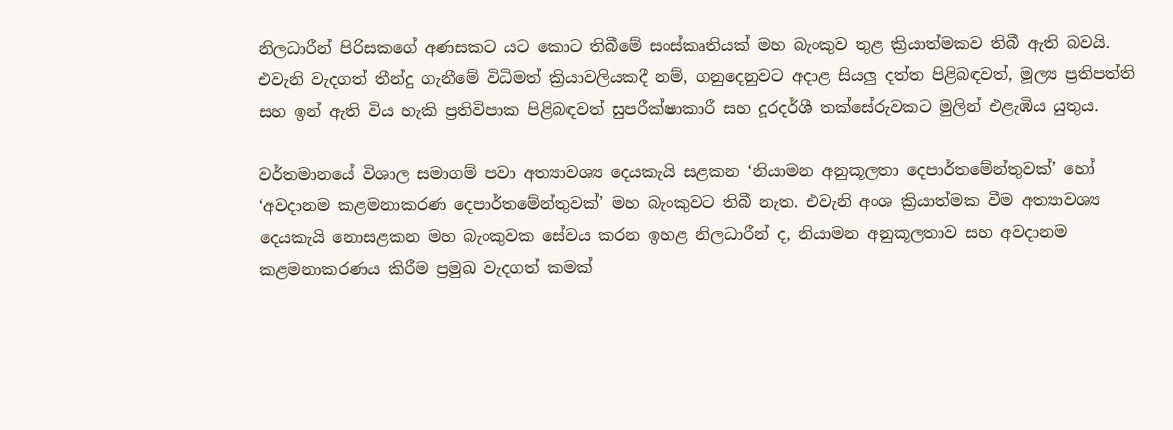නිලධාරීන් පිරිසකගේ අණසකට යට කොට තිබීමේ සංස්කෘතියක් මහ බැංකුව තුළ ක්‍රියාත්මකව තිබී ඇති බවයි. එවැනි වැදගත් තීන්දු ගැනීමේ විධිමත් ක්‍රියාවලියකදී නම්, ගනුදෙනුවට අදාළ සියලු දත්ත පිළිබඳවත්, මූල්‍ය ප්‍රතිපත්ති සහ ඉන් ඇති විය හැකි ප්‍රතිවිපාක පිළිබඳවත් සුපරීක්ෂාකාරී සහ දූරදර්ශී තක්සේරුවකට මුලින් එළැඹිය යුතුය.

වර්තමානයේ විශාල සමාගම් පවා අත්‍යාවශ්‍ය දෙයකැයි සළකන ‘නියාමන අනුකූලතා දෙපාර්තමේන්තුවක්’ හෝ ‘අවදානම කළමනාකරණ දෙපාර්තමේන්තුවක්’ මහ බැංකුවට තිබී නැත. එවැනි අංශ ක්‍රියාත්මක වීම අත්‍යාවශ්‍ය දෙයකැයි නොසළකන මහ බැංකුවක සේවය කරන ඉහළ නිලධාරීන් ද, නියාමන අනුකූලතාව සහ අවදානම කළමනාකරණය කිරීම ප්‍රමුඛ වැදගත් කමක්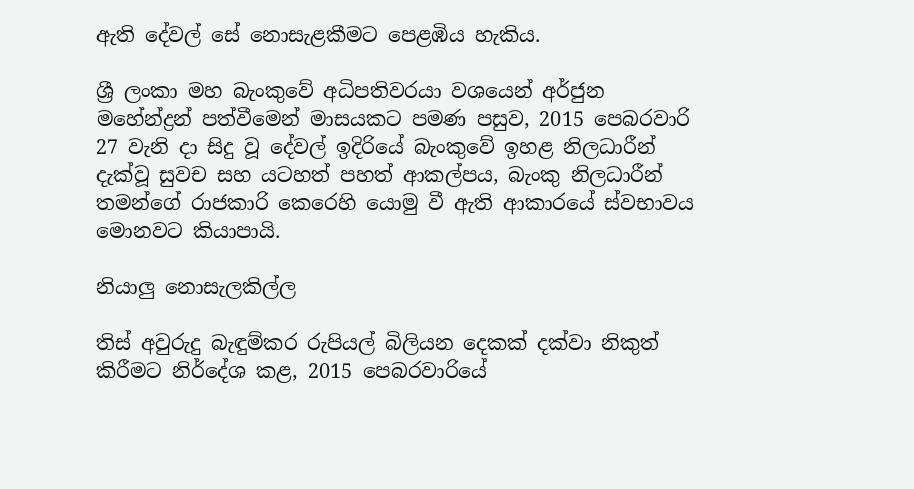ඇති දේවල් සේ නොසැළකීමට පෙළඹිය හැකිය.

ශ්‍රී ලංකා මහ බැංකුවේ අධිපතිවරයා වශයෙන් අර්ජුන මහේන්ද්‍රන් පත්වීමෙන් මාසයකට පමණ පසුව, 2015 පෙබරවාරි 27 වැනි දා සිදු වූ දේවල් ඉදිරියේ බැංකුවේ ඉහළ නිලධාරීන් දැක්වූ සුවච සහ යටහත් පහත් ආකල්පය, බැංකු නිලධාරීන් තමන්ගේ රාජකාරි කෙරෙහි යොමු වී ඇති ආකාරයේ ස්වභාවය මොනවට කියාපායි.

නියාලු නොසැලකිල්ල

තිස් අවුරුදු බැඳුම්කර රුපියල් බිලියන දෙකක් දක්වා නිකුත් කිරීමට නිර්දේශ කළ, 2015 පෙබරවාරියේ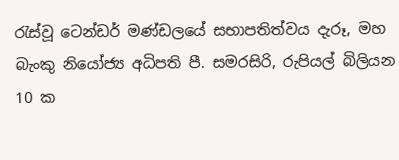රැස්වූ ටෙන්ඩර් මණ්ඩලයේ සභාපතිත්වය දැරූ, මහ බැංකු නියෝජ්‍ය අධිපති පී. සමරසිරි, රුපියල් බිලියන 10 ක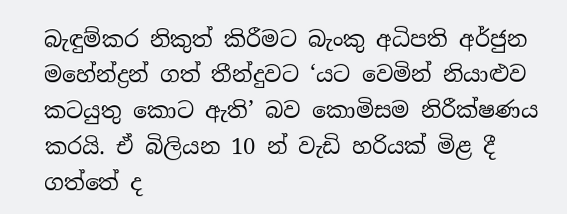බැඳුම්කර නිකුත් කිරීමට බැංකු අධිපති අර්ජුන මහේන්ද්‍රන් ගත් තීන්දුවට ‘යට වෙමින් නියාළුව කටයුතු කොට ඇති’ බව කොමිසම නිරීක්ෂණය කරයි. ඒ බිලියන 10 න් වැඩි හරියක් මිළ දී ගත්තේ ද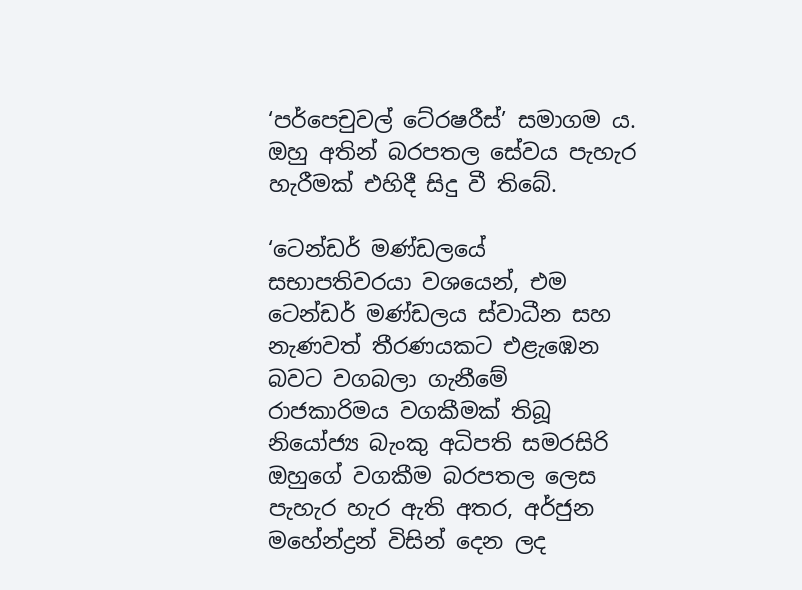‘පර්පෙචුවල් ටේ‍රෂරීස්’ සමාගම ය. ඔහු අතින් බරපතල සේවය පැහැර හැරීමක් එහිදී සිදු වී තිබේ.

‘ටෙන්ඩර් මණ්ඩලයේ සභාපතිවරයා වශයෙන්, එම ටෙන්ඩර් මණ්ඩලය ස්වාධීන සහ නැණවත් තීරණයකට එළැඹෙන බවට වගබලා ගැනීමේ රාජකාරිමය වගකීමක් තිබූ නියෝජ්‍ය බැංකු අධිපති සමරසිරි ඔහුගේ වගකීම බරපතල ලෙස පැහැර හැර ඇති අතර, අර්ජුන මහේන්ද්‍රන් විසින් දෙන ලද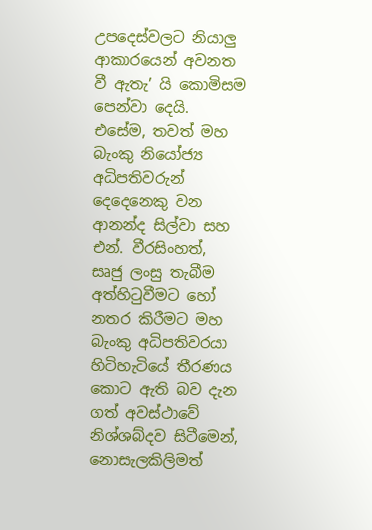උපදෙස්වලට නියාලු ආකාරයෙන් අවනත වී ඇතැ’ යි කොමිසම පෙන්වා දෙයි. එසේම, තවත් මහ බැංකු නියෝජ්‍ය අධිපතිවරුන් දෙදෙනෙකු වන ආනන්ද සිල්වා සහ එන්. වීරසිංහත්, සෘජු ලංසු තැබීම අත්හිටුවීමට හෝ නතර කිරීමට මහ බැංකු අධිපතිවරයා හිටිහැටියේ තීරණය කොට ඇති බව දැන ගත් අවස්ථාවේ නිශ්ශබ්දව සිටීමෙන්, නොසැලකිලිමත්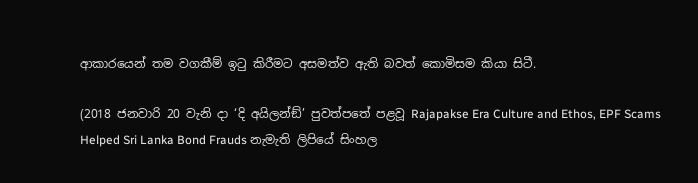ආකාරයෙන් තම වගකීම් ඉටු කිරීමට අසමත්ව ඇති බවත් කොමිසම කියා සිටී.

(2018 ජනවාරි 20 වැනි දා ‘දි අයිලන්ඞ්’ පුවත්පතේ පළවූ Rajapakse Era Culture and Ethos, EPF Scams Helped Sri Lanka Bond Frauds නැමැති ලිපියේ සිංහල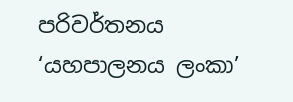පරිවර්තනය  ‘යහපාලනය ලංකා’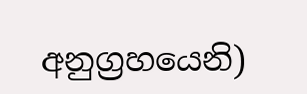අනුග්‍රහයෙනි)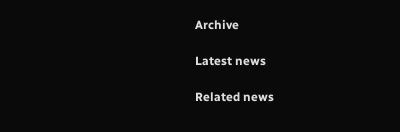Archive

Latest news

Related news